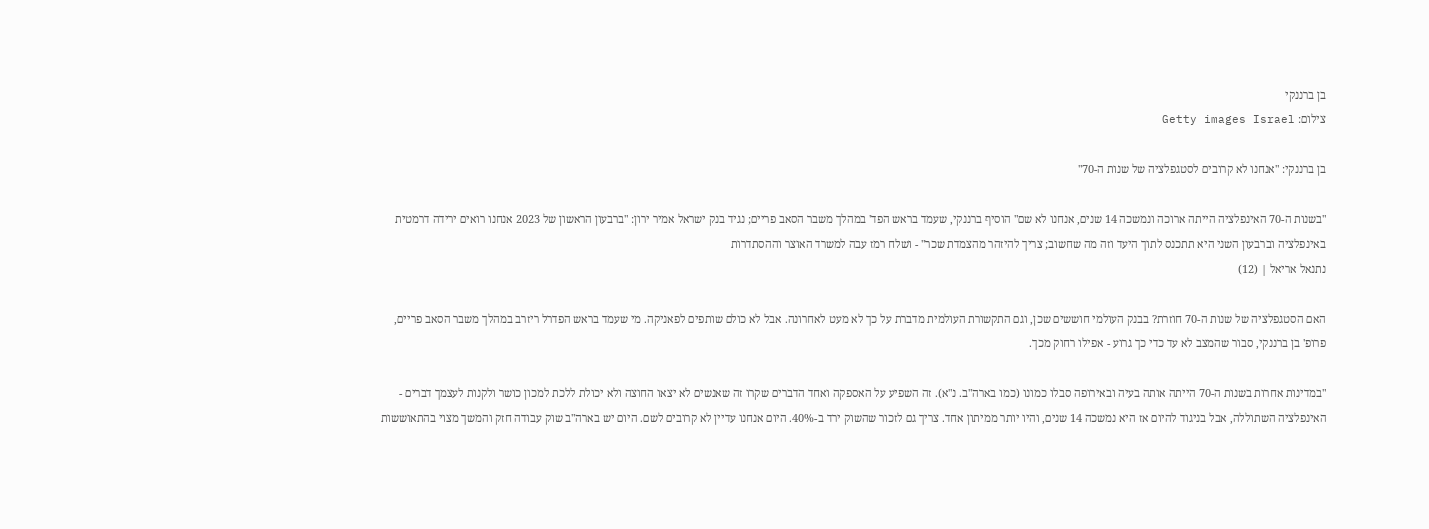בן ברננקי
צילום: Getty images Israel

בן ברננקי: "אנחנו לא קרובים לסטגפלציה של שנות ה-70"

"בשנות ה-70 האינפלציה הייתה ארוכה ונמשכה 14 שנים, אנחנו לא שם" הוסיף ברננקי, שעמד בראש הפד' במהלך משבר הסאב פריים; נגיד בנק ישראל אמיר ירון: "ברבעון הראשון של 2023 אנחנו רואים ירידה דרמטית באינפלציה וברבעון השני היא תתכנס לתוך היעד וזה מה שחשוב; צריך להיזהר מהצמדת שכר" - ושלח רמז עבה למשרד האוצר וההסתדרות
נתנאל אריאל | (12)

האם הסטגפלציה של שנות ה-70 חוזרת? בבנק העולמי חוששים שכן, וגם התקשורת העולמית מדברת על כך לא מעט לאחרונה. אבל לא כולם שותפים לפאניקה. מי שעמד בראש הפדרל ריזרב במהלך משבר הסאב פריים, פרופ' בן ברננקי, סבור שהמצב לא עד כדי כך גרוע - אפילו רחוק מכך.

"במדינות אחרות בשנות ה-70 הייתה אותה בעיה ובאירופה סבלו כמונו (כמו בארה"ב. נ"א). זה השפיע על האספקה ואחד הדברים שקרו זה שאנשים לא יצאו החוצה ולא יכולת ללכת למכון כושר ולקנות לעצמך דברים - האינפלציה השתוללה, אבל בניגוד להיום אז היא נמשכה 14 שנים, והיו יותר ממיתון אחד. צריך גם לזכור שהשוק ירד ב-40%. היום אנחנו עדיין לא קרובים לשם. היום יש בארה"ב שוק עבודה חזק והמשך מצוי בהתאוששות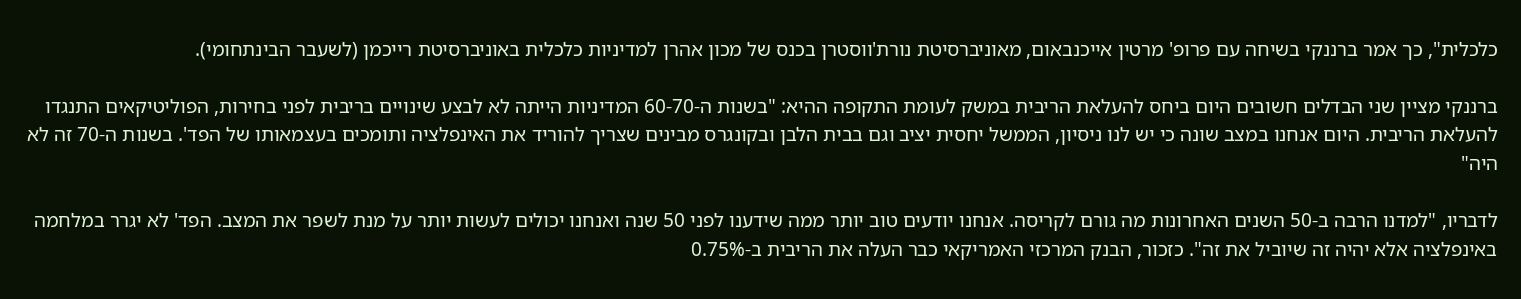כלכלית", כך אמר ברננקי בשיחה עם פרופ' מרטין אייכנבאום, מאוניברסיטת נורת'ווסטרן בכנס של מכון אהרן למדיניות כלכלית באוניברסיטת רייכמן (לשעבר הבינתחומי).

ברננקי מציין שני הבדלים חשובים היום ביחס להעלאת הריבית במשק לעומת התקופה ההיא: "בשנות ה-60-70 המדיניות הייתה לא לבצע שינויים בריבית לפני בחירות, הפוליטיקאים התנגדו להעלאת הריבית. היום אנחנו במצב שונה כי יש לנו ניסיון, הממשל יחסית יציב וגם בבית הלבן ובקונגרס מבינים שצריך להוריד את האינפלציה ותומכים בעצמאותו של הפד'. בשנות ה-70 זה לא היה"

לדבריו, "למדנו הרבה ב-50 השנים האחרונות מה גורם לקריסה. אנחנו יודעים טוב יותר ממה שידענו לפני 50 שנה ואנחנו יכולים לעשות יותר על מנת לשפר את המצב. הפד' לא יגרר במלחמה באינפלציה אלא יהיה זה שיוביל את זה". כזכור, הבנק המרכזי האמריקאי כבר העלה את הריבית ב-0.75%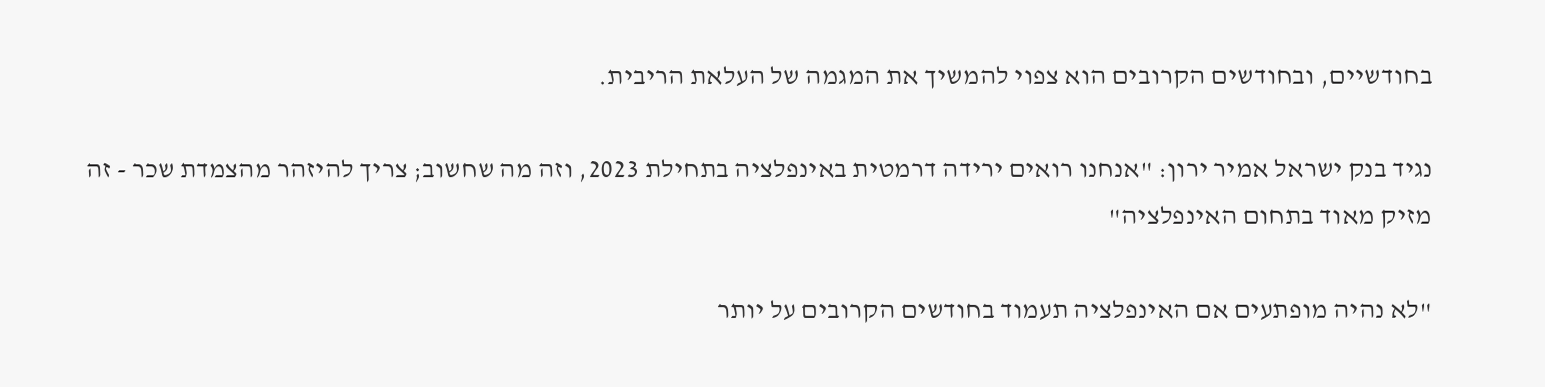בחודשיים, ובחודשים הקרובים הוא צפוי להמשיך את המגמה של העלאת הריבית.

נגיד בנק ישראל אמיר ירון: "אנחנו רואים ירידה דרמטית באינפלציה בתחילת 2023, וזה מה שחשוב; צריך להיזהר מהצמדת שכר - זה מזיק מאוד בתחום האינפלציה"

"לא נהיה מופתעים אם האינפלציה תעמוד בחודשים הקרובים על יותר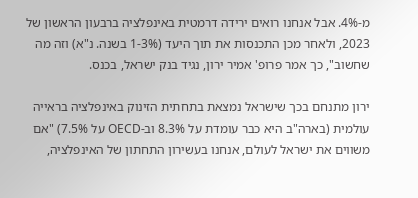מ-4%. אבל אנחנו רואים ירידה דרמטית באינפלציה ברבעון הראשון של 2023, ולאחר מכן התכנסות את תוך היעד (1-3% בשנה. נ"א) וזה מה שחשוב", כך אמר פרופ' אמיר ירון, נגיד בנק ישראל, בכנס.

ירון מתנחם בכך שישראל נמצאת בתחתית הזינוק באינפלציה בראייה עולמית (בארה"ב היא כבר עומדת על 8.3% וב-OECD על 7.5%) "אם משווים את ישראל לעולם, אנחנו בעשירון התחתון של האינפלציה,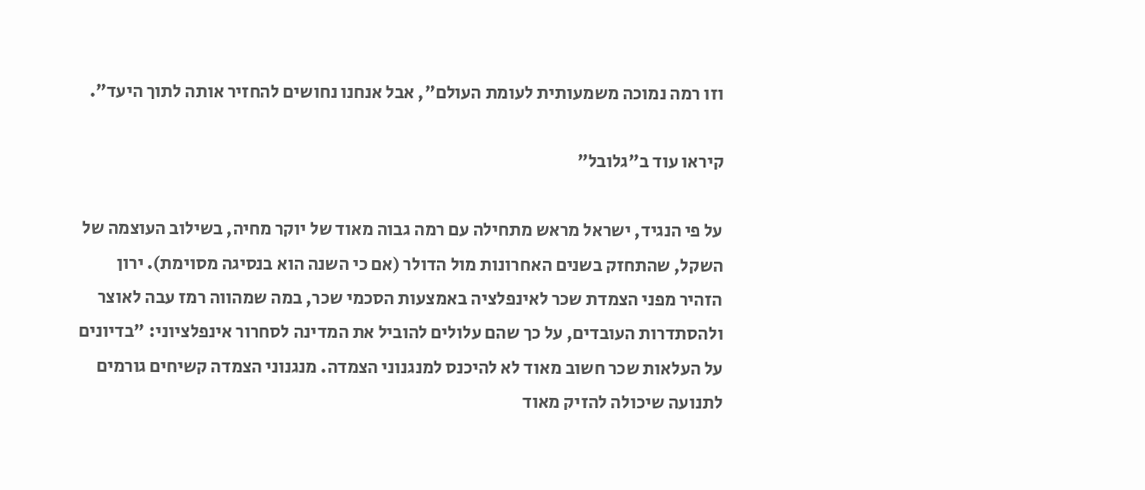וזו רמה נמוכה משמעותית לעומת העולם", אבל אנחנו נחושים להחזיר אותה לתוך היעד".

קיראו עוד ב"גלובל"

על פי הנגיד, ישראל מראש מתחילה עם רמה גבוה מאוד של יוקר מחיה, בשילוב העוצמה של השקל, שהתחזק בשנים האחרונות מול הדולר (אם כי השנה הוא בנסיגה מסוימת). ירון הזהיר מפני הצמדת שכר לאינפלציה באמצעות הסכמי שכר, במה שמהווה רמז עבה לאוצר ולהסתדרות העובדים, על כך שהם עלולים להוביל את המדינה לסחרור אינפלציוני: "בדיונים על העלאות שכר חשוב מאוד לא להיכנס למנגנוני הצמדה. מנגנוני הצמדה קשיחים גורמים לתנועה שיכולה להזיק מאוד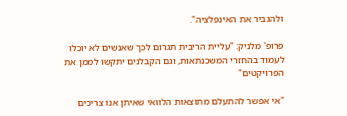ולהגביר את האינפלציה".

פרופ' מלניק: "עליית הריבית תגרום לכך שאנשים לא יוכלו לעמוד בהחזרי המשכנתאות, וגם הקבלנים יתקשו לממן את הפרויקטים"

"אי אפשר להתעלם מתוצאות הלוואי שאיתן אנו צריכים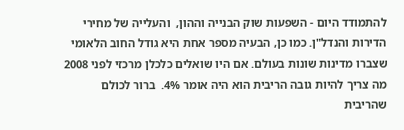להתמודד היום - השפעות שוק הבנייה וההון,  והעלייה של מחירי הדירות והנדל"ן. כמו כן, הבעיה מספר אחת היא גודל החוב הלאומי שצברו מדינות שונות בעולם. אם היו שואלים כלכלן מרכזי לפני 2008 מה צריך להיות גובה הריבית הוא היה אומר 4%.  ברור לכולם שהריבית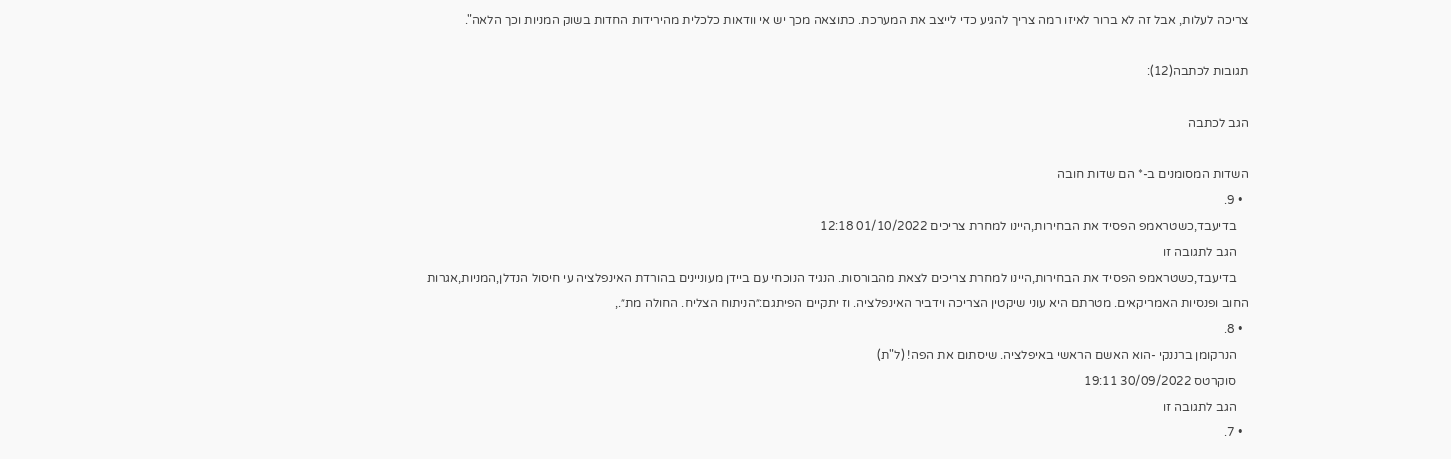צריכה לעלות, אבל זה לא ברור לאיזו רמה צריך להגיע כדי לייצב את המערכת. כתוצאה מכך יש אי וודאות כלכלית מהירידות החדות בשוק המניות וכך הלאה".

תגובות לכתבה(12):

הגב לכתבה

השדות המסומנים ב-* הם שדות חובה
  • 9.
    בדיעבד,כשטראמפ הפסיד את הבחירות,היינו למחרת צריכים 01/10/2022 12:18
    הגב לתגובה זו
    בדיעבד,כשטראמפ הפסיד את הבחירות,היינו למחרת צריכים לצאת מהבורסות. הנגיד הנוכחי עם ביידן מעוניינים בהורדת האינפלציה עי חיסול הנדלן,המניות,אגרות החוב ופנסיות האמריקאים. מטרתם היא עוני שיקטין הצריכה וידביר האינפלציה. וז יתקיים הפיתגם:״הניתוח הצליח. החולה מת״.,
  • 8.
    הנרקומן ברננקי -הוא האשם הראשי באיפלציה. שיסתום את הפה! (ל"ת)
    סוקרטס 30/09/2022 19:11
    הגב לתגובה זו
  • 7.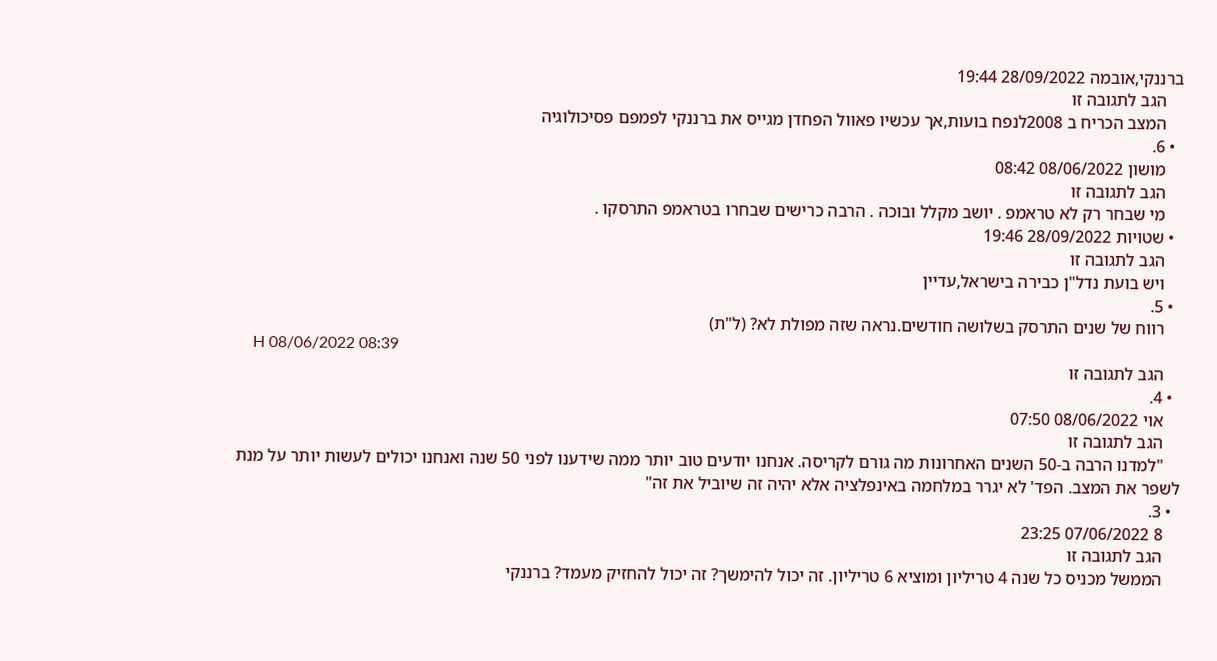ברננקי,אובמה 28/09/2022 19:44
    הגב לתגובה זו
    המצב הכריח ב 2008לנפח בועות,אך עכשיו פאוול הפחדן מגייס את ברננקי לפמפם פסיכולוגיה
  • 6.
    מושון 08/06/2022 08:42
    הגב לתגובה זו
    מי שבחר רק לא טראמפ . יושב מקלל ובוכה . הרבה כרישים שבחרו בטראמפ התרסקו .
  • שטויות 28/09/2022 19:46
    הגב לתגובה זו
    ויש בועת נדל"ן כבירה בישראל,עדיין
  • 5.
    רווח של שנים התרסק בשלושה חודשים.נראה שזה מפולת לא? (ל"ת)
    H 08/06/2022 08:39
    הגב לתגובה זו
  • 4.
    אוי 08/06/2022 07:50
    הגב לתגובה זו
    "למדנו הרבה ב-50 השנים האחרונות מה גורם לקריסה. אנחנו יודעים טוב יותר ממה שידענו לפני 50 שנה ואנחנו יכולים לעשות יותר על מנת לשפר את המצב. הפד' לא יגרר במלחמה באינפלציה אלא יהיה זה שיוביל את זה"
  • 3.
    8 07/06/2022 23:25
    הגב לתגובה זו
    הממשל מכניס כל שנה 4 טריליון ומוציא 6 טריליון. זה יכול להימשך? זה יכול להחזיק מעמד? ברננקי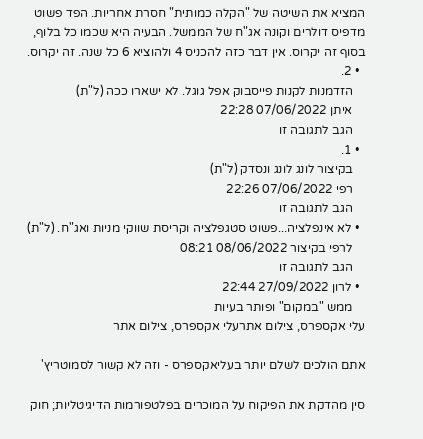המציא את השיטה של "הקלה כמותית" חסרת אחריות. הפד פשוט מדפיס דולרים וקונה אג"ח של הממשל. הבעיה היא שכמו כל בלוף, בסוף זה יקרוס. אין דבר כזה להכניס 4 ולהוציא 6 כל שנה. זה יקרוס.
  • 2.
    הזדמנות לקנות פייסבוק אפל גוגל. לא ישארו ככה (ל"ת)
    איתן 07/06/2022 22:28
    הגב לתגובה זו
  • 1.
    בקיצור לונג לונג ונסדק (ל"ת)
    רפי 07/06/2022 22:26
    הגב לתגובה זו
  • לא אינפלציה...פשוט סטגפלציה וקריסת שווקי מניות ואג"ח. (ל"ת)
    לרפי בקיצור 08/06/2022 08:21
    הגב לתגובה זו
  • לרון 27/09/2022 22:44
    ממש "במקום" ופותר בעיות
עלי אקספרס, צילום אתרעלי אקספרס, צילום אתר

אתם הולכים לשלם יותר בעליאקספרס - וזה לא קשור לסמוטריץ'

סין מהדקת את הפיקוח על המוכרים בפלטפורמות הדיגיטליות; חוק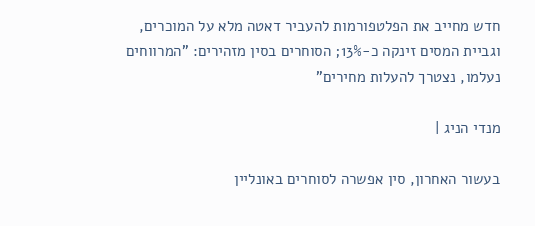חדש מחייב את הפלטפורמות להעביר דאטה מלא על המוכרים, וגביית המסים זינקה כ-13%; הסוחרים בסין מזהירים: "המרווחים נעלמו, נצטרך להעלות מחירים"

מנדי הניג |

בעשור האחרון, סין אפשרה לסוחרים באונליין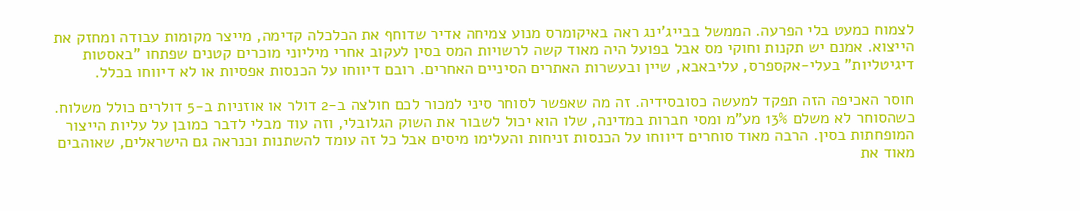לצמוח כמעט בלי הפרעה. הממשל בבייג'ינג ראה באיקומרס מנוע צמיחה אדיר שדוחף את הכלכלה קדימה, מייצר מקומות עבודה ומחזק את הייצוא. אמנם יש תקנות וחוקי מס אבל בפועל היה מאוד קשה לרשויות המס בסין לעקוב אחרי מיליוני מוכרים קטנים שפתחו "באסטות דיגיטליות" בעלי-אקספרס, עליבאבא, שיין ובעשרות האתרים הסיניים האחרים. רובם דיווחו על הכנסות אפסיות או לא דיווחו בכלל.

חוסר האכיפה הזה תפקד למעשה כסובסידיה. זה מה שאפשר לסוחר סיני למכור לכם חולצה ב-2 דולר או אוזניות ב-5 דולרים כולל משלוח. כשהסוחר לא משלם 13% מע"מ ומסי חברות במדינה, שלו הוא יכול לשבור את השוק הגלובלי, וזה עוד מבלי לדבר כמובן על עליות הייצור המופחתות בסין. הרבה מאוד סוחרים דיווחו על הכנסות זניחות והעלימו מיסים אבל כל זה עומד להשתנות וכנראה גם הישראלים, שאוהבים מאוד את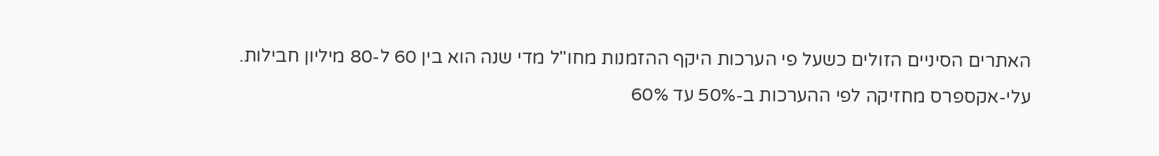האתרים הסיניים הזולים כשעל פי הערכות היקף ההזמנות מחו"ל מדי שנה הוא בין 60 ל-80 מיליון חבילות. עלי-אקספרס מחזיקה לפי ההערכות ב-50% עד 60%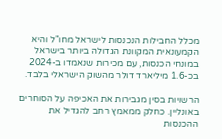מכלל החבילות הנכנסות לישראל מחו"ל והיא הקמעונאית המקוונת הגדולה ביותר בישראל במונחי הכנסות, עם מכירות שנאמדו ב-2024 בכ-1.6 מיליארד דולר מהשוק הישראלי בלבד.

הרשויות בסין מגבירות את האכיפה על הסוחרים באונליין. כחלק ממאמץ רחב להגדיל את ההכנסות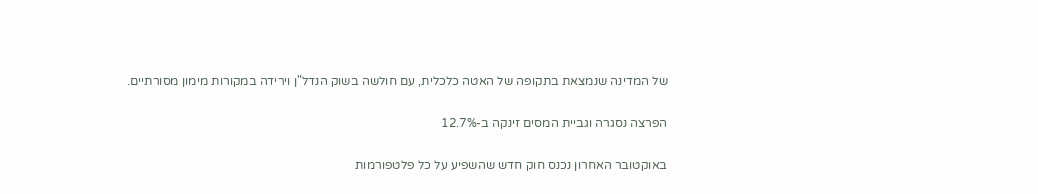של המדינה שנמצאת בתקופה של האטה כלכלית, עם חולשה בשוק הנדל"ן וירידה במקורות מימון מסורתיים.

הפרצה נסגרה וגביית המסים זינקה ב-12.7%

באוקטובר האחרון נכנס חוק חדש שהשפיע על כל פלטפורמות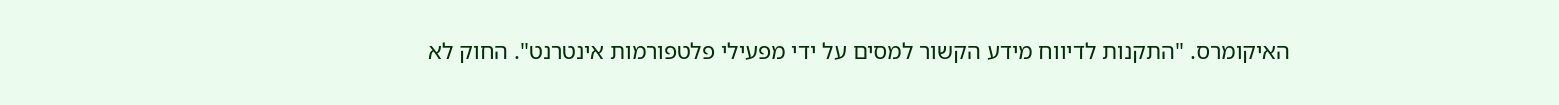האיקומרס. "התקנות לדיווח מידע הקשור למסים על ידי מפעילי פלטפורמות אינטרנט". החוק לא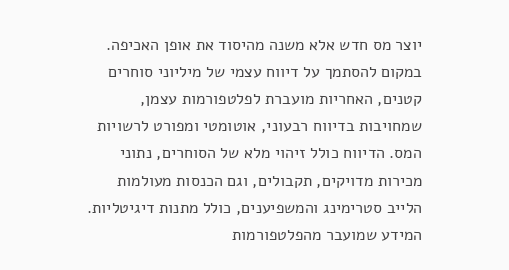יוצר מס חדש אלא משנה מהיסוד את אופן האכיפה. במקום להסתמך על דיווח עצמי של מיליוני סוחרים קטנים, האחריות מועברת לפלטפורמות עצמן, שמחויבות בדיווח רבעוני, אוטומטי ומפורט לרשויות המס. הדיווח כולל זיהוי מלא של הסוחרים, נתוני מכירות מדויקים, תקבולים, וגם הכנסות מעולמות הלייב סטרימינג והמשפיענים, כולל מתנות דיגיטליות. המידע שמועבר מהפלטפורמות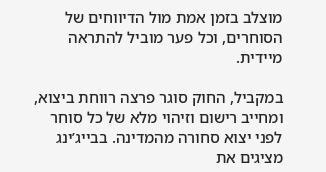מוצלב בזמן אמת מול הדיווחים של הסוחרים, וכל פער מוביל להתראה מיידית.

במקביל, החוק סוגר פרצה רווחת ביצוא, ומחייב רישום וזיהוי מלא של כל סוחר לפני יצוא סחורה מהמדינה. בבייג’ינג מציגים את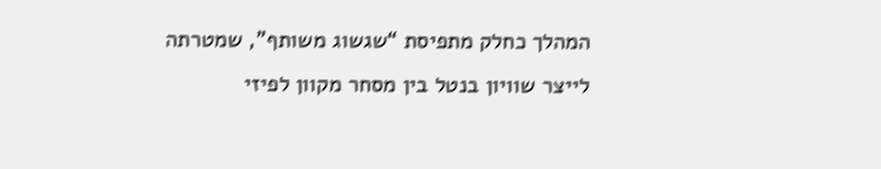המהלך כחלק מתפיסת “שגשוג משותף”, שמטרתה לייצר שוויון בנטל בין מסחר מקוון לפיזי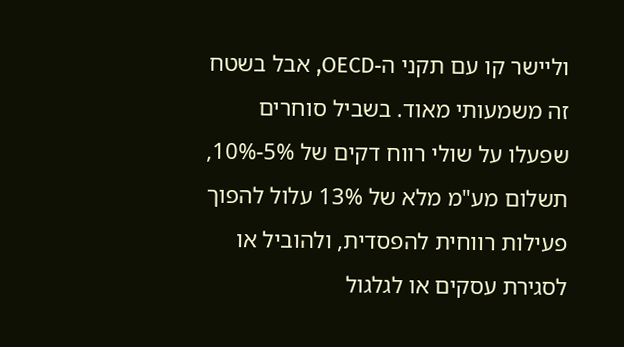וליישר קו עם תקני ה-OECD, אבל בשטח זה משמעותי מאוד. בשביל סוחרים שפעלו על שולי רווח דקים של 5%-10%, תשלום מע"מ מלא של 13% עלול להפוך פעילות רווחית להפסדית, ולהוביל או לסגירת עסקים או לגלגול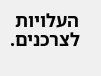העלויות לצרכנים.